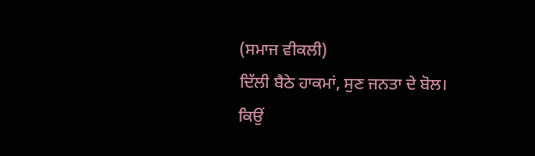(ਸਮਾਜ ਵੀਕਲੀ)
ਦਿੱਲੀ ਬੈਠੇ ਹਾਕਮਾਂ, ਸੁਣ ਜਨਤਾ ਦੇ ਬੋਲ।
ਕਿਉਂ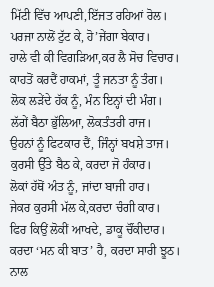ਮਿੱਟੀ ਵਿੱਚ ਆਪਣੀ,ਇੱਜਤ ਰਹਿਆਂ ਰੋਲ।
ਪਰਜਾ ਨਾਲੋਂ ਟੁੱਟ ਕੇ, ਹੋ’ਜੇਂਗਾ ਬੇਕਾਰ।
ਹਾਲੇ ਵੀ ਕੀ ਵਿਗੜਿਆ,ਕਰ ਲੈ ਸੋਚ ਵਿਚਾਰ।
ਕਾਹਤੋਂ ਕਰਦੈਂ ਹਾਕਮਾਂ, ਤੂੰ ਜਨਤਾ ਨੂੰ ਤੰਗ।
ਲੋਕ ਲੜੇਂਦੇ ਹੱਕ ਨੂੰ, ਮੰਨ ਇਨ੍ਹਾਂ ਦੀ ਮੰਗ।
ਲੱਗੇਂ ਬੈਠਾ ਭੁੱਲਿਆ, ਲੋਕਤੰਤਰੀ ਰਾਜ।
ਉਹਨਾਂ ਨੂੰ ਫਿਟਕਾਰ ਦੈਂ, ਜਿੰਨ੍ਹਾਂ ਬਖਸ਼ੇ ਤਾਜ।
ਕੁਰਸੀ ਉੱਤੇ ਬੈਠ ਕੇ, ਕਰਦਾ ਜੋ ਹੰਕਾਰ।
ਲੋਕਾਂ ਹੱਥੋਂ ਅੰਤ ਨੂੰ, ਜਾਂਦਾ ਬਾਜੀ ਹਾਰ।
ਜੇਕਰ ਕੁਰਸੀ ਮੱਲ ਕੇ,ਕਰਦਾ ਚੰਗੀ ਕਾਰ।
ਫਿਰ ਕਿਉਂ ਲੋਕੀਂ ਆਖਦੇ, ਡਾਕੂ ਚੌਂਕੀਦਾਰ।
ਕਰਦਾ ‘ਮਨ ਕੀ ਬਾਤ’ ਹੈ, ਕਰਦਾ ਸਾਰੀ ਝੂਠ।
ਨਾਲ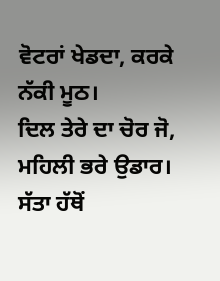ਵੋਟਰਾਂ ਖੇਡਦਾ, ਕਰਕੇ ਨੱਕੀ ਮੂਠ।
ਦਿਲ ਤੇਰੇ ਦਾ ਚੋਰ ਜੋ, ਮਹਿਲੀ ਭਰੇ ਉਡਾਰ।
ਸੱਤਾ ਹੱਥੋਂ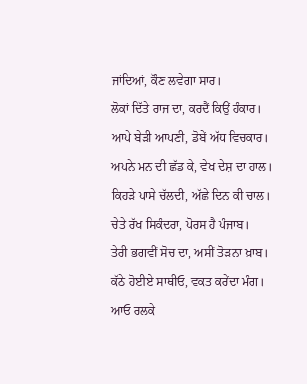ਜਾਂਦਿਆਂ, ਕੌਣ ਲਵੇਗਾ ਸਾਰ।
ਲੋਕਾਂ ਦਿੱਤੇ ਰਾਜ ਦਾ, ਕਰਦੈਂ ਕਿਉਂ ਹੰਕਾਰ।
ਆਪੇ ਬੇੜੀ ਆਪਣੀ, ਡੋਬੇਂ ਅੱਧ ਵਿਚਕਾਰ।
ਅਪਨੇ ਮਨ ਦੀ ਛੱਡ ਕੇ, ਵੇਖ ਦੇਸ਼ ਦਾ ਹਾਲ।
ਕਿਹੜੇ ਪਾਸੇ ਚੱਲਦੀ, ਅੱਛੇ ਦਿਨ ਕੀ ਚਾਲ।
ਚੇਤੇ ਰੱਖ ਸਿਕੰਦਰਾ, ਪੋਰਸ ਹੈ ਪੰਜਾਬ।
ਤੇਰੀ ਭਗਵੀਂ ਸੋਚ ਦਾ, ਅਸੀਂ ਤੋੜਨਾ ਖ਼ਾਬ।
ਕੱਠੇ ਹੋਈਏ ਸਾਥੀਓ, ਵਕਤ ਕਰੇਂਦਾ ਮੰਗ।
ਆਓ ਰਲਕੇ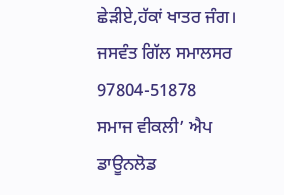ਛੇੜੀਏ,ਹੱਕਾਂ ਖਾਤਰ ਜੰਗ।
ਜਸਵੰਤ ਗਿੱਲ ਸਮਾਲਸਰ
97804-51878
ਸਮਾਜ ਵੀਕਲੀ’ ਐਪ ਡਾਊਨਲੋਡ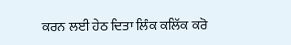ਕਰਨ ਲਈ ਹੇਠ ਦਿਤਾ ਲਿੰਕ ਕਲਿੱਕ ਕਰੋ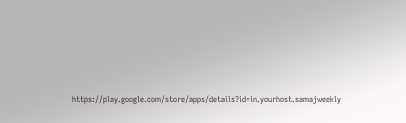https://play.google.com/store/apps/details?id=in.yourhost.samajweekly